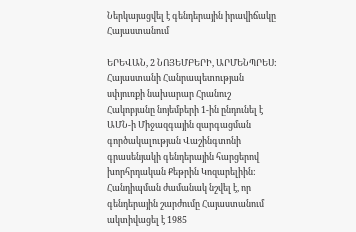Ներկայացվել է գենդերային իրավիճակը Հայաստանում

ԵՐԵՎԱՆ, 2 ՆՈՅԵՄԲԵՐԻ, ԱՐՄԵՆՊՐԵՍ: Հայաստանի Հանրապետության սփյուռքի նախարար Հրանուշ Հակոբյանը նոյեմբերի 1-ին ընդունել է ԱՄՆ-ի Միջազգային զարգացման գործակալության Վաշինգտոնի գրասենյակի գենդերային հարցերով խորհրդական Քեթրին Կոզարելիին: Հանդիպման ժամանակ նշվել է, որ գենդերային շարժումը Հայաստանում ակտիվացել է 1985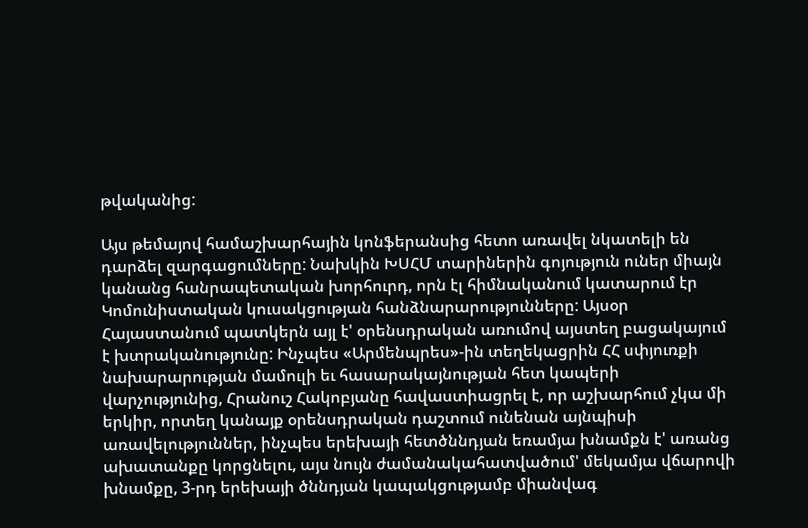թվականից:

Այս թեմայով համաշխարհային կոնֆերանսից հետո առավել նկատելի են դարձել զարգացումները: Նախկին ԽՍՀՄ տարիներին գոյություն ուներ միայն կանանց հանրապետական խորհուրդ, որն էլ հիմնականում կատարում էր Կոմունիստական կուսակցության հանձնարարությունները: Այսօր Հայաստանում պատկերն այլ է' օրենսդրական առումով այստեղ բացակայում է խտրականությունը: Ինչպես «Արմենպրես»-ին տեղեկացրին ՀՀ սփյուռքի նախարարության մամուլի եւ հասարակայնության հետ կապերի վարչությունից, Հրանուշ Հակոբյանը հավաստիացրել է, որ աշխարհում չկա մի երկիր, որտեղ կանայք օրենսդրական դաշտում ունենան այնպիսի առավելություններ, ինչպես երեխայի հետծննդյան եռամյա խնամքն է' առանց ախատանքը կորցնելու, այս նույն ժամանակահատվածում' մեկամյա վճարովի խնամքը, 3-րդ երեխայի ծննդյան կապակցությամբ միանվագ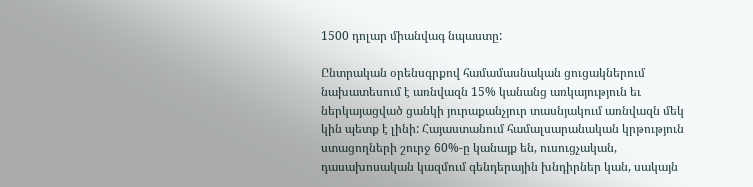1500 դոլար միանվագ նպաստը:

Ընտրական օրենսգրքով համամասնական ցուցակներում նախատեսում է առնվազն 15% կանանց առկայություն եւ ներկայացված ցանկի յուրաքանչյուր տասնյակում առնվազն մեկ կին պետք է լինի: Հայաստանում համալսարանական կրթություն ստացողների շուրջ 60%-ը կանայք են, ուսուցչական, դասախոսական կազմում գենդերային խնդիրներ կան, սակայն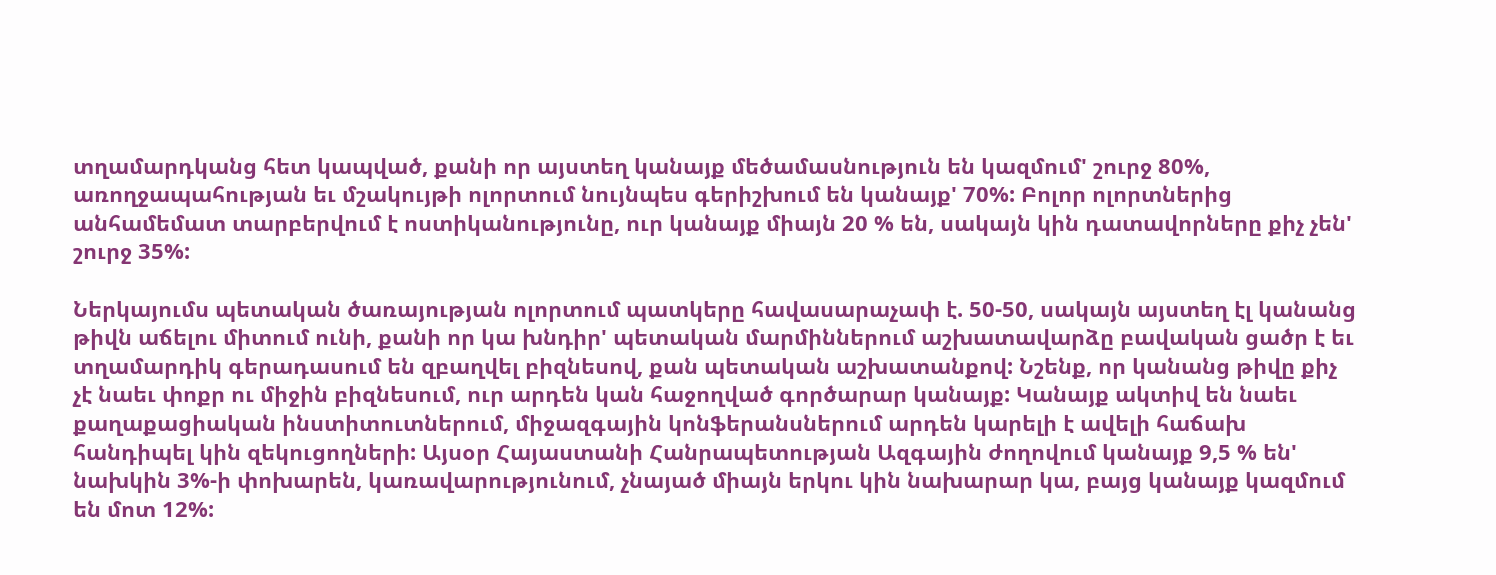տղամարդկանց հետ կապված, քանի որ այստեղ կանայք մեծամասնություն են կազմում' շուրջ 80%, առողջապահության եւ մշակույթի ոլորտում նույնպես գերիշխում են կանայք' 70%: Բոլոր ոլորտներից անհամեմատ տարբերվում է ոստիկանությունը, ուր կանայք միայն 20 % են, սակայն կին դատավորները քիչ չեն' շուրջ 35%:

Ներկայումս պետական ծառայության ոլորտում պատկերը հավասարաչափ է. 50-50, սակայն այստեղ էլ կանանց թիվն աճելու միտում ունի, քանի որ կա խնդիր' պետական մարմիններում աշխատավարձը բավական ցածր է եւ տղամարդիկ գերադասում են զբաղվել բիզնեսով, քան պետական աշխատանքով: Նշենք, որ կանանց թիվը քիչ չէ նաեւ փոքր ու միջին բիզնեսում, ուր արդեն կան հաջողված գործարար կանայք: Կանայք ակտիվ են նաեւ քաղաքացիական ինստիտուտներում, միջազգային կոնֆերանսներում արդեն կարելի է ավելի հաճախ հանդիպել կին զեկուցողների: Այսօր Հայաստանի Հանրապետության Ազգային ժողովում կանայք 9,5 % են' նախկին 3%-ի փոխարեն, կառավարությունում, չնայած միայն երկու կին նախարար կա, բայց կանայք կազմում են մոտ 12%: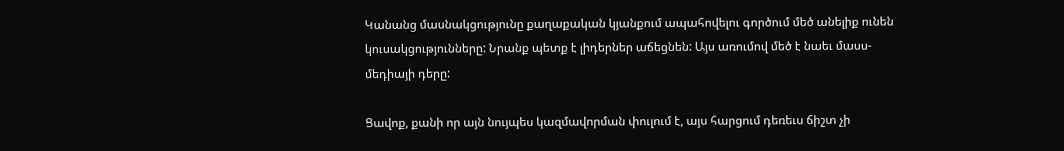Կանանց մասնակցությունը քաղաքական կյանքում ապահովելու գործում մեծ անելիք ունեն կուսակցությունները: Նրանք պետք է լիդերներ աճեցնեն: Այս առումով մեծ է նաեւ մասս-մեդիայի դերը:

Ցավոք, քանի որ այն նույպես կազմավորման փուլում է, այս հարցում դեռեւս ճիշտ չի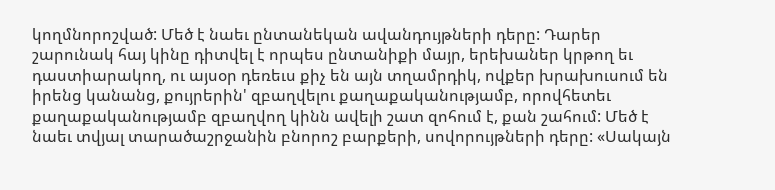կողմնորոշված: Մեծ է նաեւ ընտանեկան ավանդույթների դերը: Դարեր շարունակ հայ կինը դիտվել է որպես ընտանիքի մայր, երեխաներ կրթող եւ դաստիարակող, ու այսօր դեռեւս քիչ են այն տղամրդիկ, ովքեր խրախուսում են իրենց կանանց, քույրերին' զբաղվելու քաղաքականությամբ, որովհետեւ քաղաքականությամբ զբաղվող կինն ավելի շատ զոհում է, քան շահում: Մեծ է նաեւ տվյալ տարածաշրջանին բնորոշ բարքերի, սովորույթների դերը: «Սակայն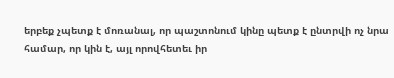երբեք չպետք է մոռանալ, որ պաշտոնում կինը պետք է ընտրվի ոչ նրա համար, որ կին է, այլ որովհետեւ իր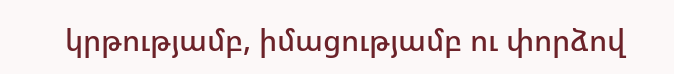կրթությամբ, իմացությամբ ու փորձով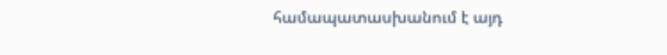համապատասխանում է այդ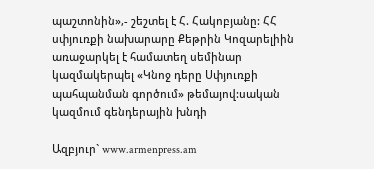պաշտոնին»,- շեշտել է Հ. Հակոբյանը: ՀՀ սփյուռքի նախարարը Քեթրին Կոզարելիին առաջարկել է համատեղ սեմինար կազմակերպել «Կնոջ դերը Սփյուռքի պահպանման գործում» թեմայով:սական կազմում գենդերային խնդի

Ազբյուր` www.armenpress.am